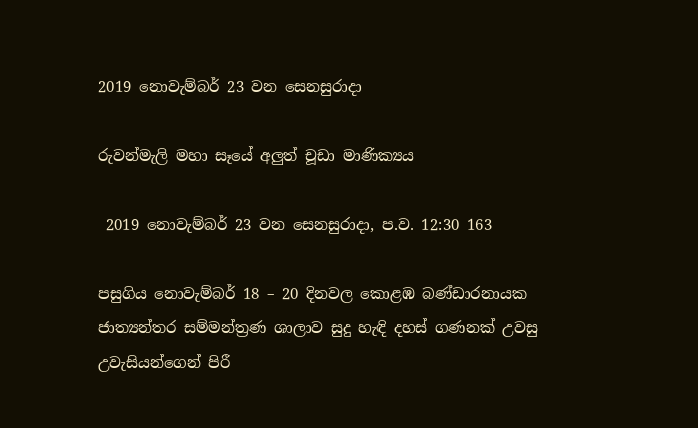2019 නොවැම්බර් 23 වන සෙනසුරාදා

රුවන්මැලි මහා සෑයේ අලුත් චූඩා මාණික්‍යය

 2019 නොවැම්බර් 23 වන සෙනසුරාදා, ප.ව. 12:30 163

පසුගිය නොවැම්බර් 18 – 20 දිනවල කොළඹ බණ්ඩාරනායක ජාත්‍යන්තර සම්මන්ත්‍රණ ශාලාව සුදු හැඳි දහස් ගණනක් උවසු උවැසියන්ගෙන් පිරී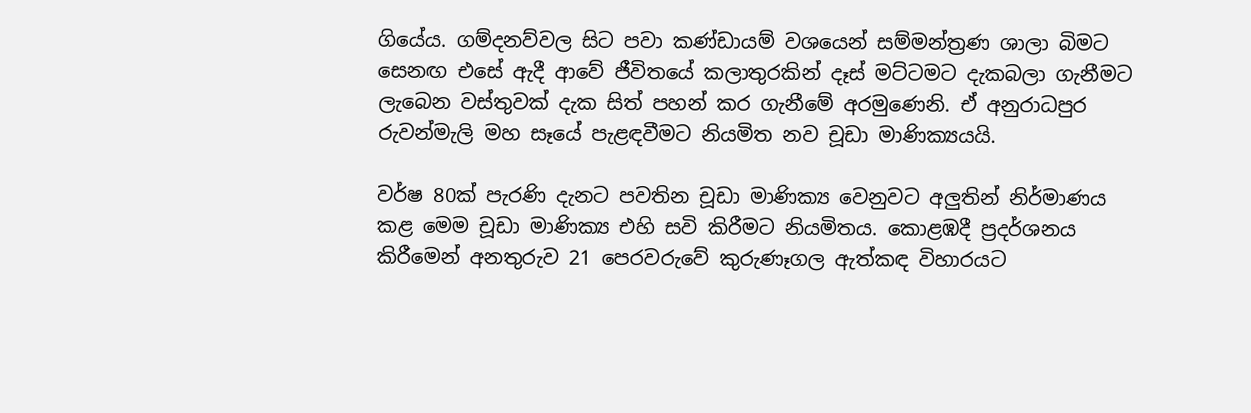ගියේය. ගම්දනව්වල සිට පවා කණ්ඩායම් වශයෙන් සම්මන්ත්‍රණ ශාලා බිමට සෙනඟ එසේ ඇදී ආවේ ජීවිතයේ කලාතුරකින් දෑස් මට්ටමට දැකබලා ගැනීමට ලැබෙන වස්තුවක් දැක සිත් පහන් කර ගැනීමේ අරමුණෙනි. ඒ අනුරාධපුර රුවන්මැලි මහ සෑයේ පැළඳවීමට නියමිත නව චූඩා මාණික්‍යයයි.

වර්ෂ 80ක් පැරණි දැනට පවතින චූඩා මාණික්‍ය වෙනුවට අලුතින් නිර්මාණය කළ මෙම චූඩා මාණික්‍ය එහි සවි කිරීමට නියමිතය. කොළඹදී ප්‍රදර්ශනය කිරීමෙන් අනතුරුව 21 පෙරවරුවේ කුරුණෑගල ඇත්කඳ විහාරයට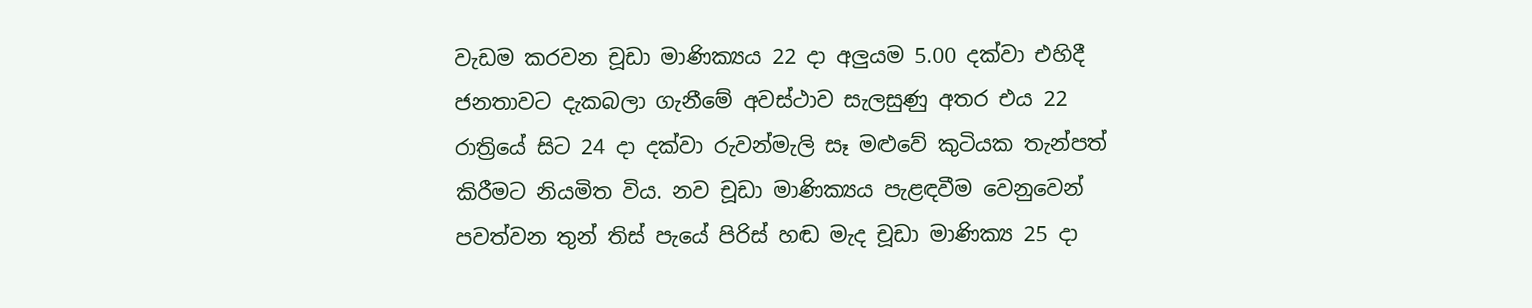වැඩම කරවන චූඩා මාණික්‍යය 22 දා අලුයම 5.00 දක්වා එහිදී ජනතාවට දැකබලා ගැනීමේ අවස්ථාව සැලසුණු අතර එය 22 රාත්‍රියේ සිට 24 දා දක්වා රුවන්මැලි සෑ මළුවේ කුටියක තැන්පත් කිරීමට නියමිත විය. නව චූඩා මාණික්‍යය පැළඳවීම වෙනුවෙන් පවත්වන තුන් තිස් පැයේ පිරිස් හඬ මැද චූඩා මාණික්‍ය 25 දා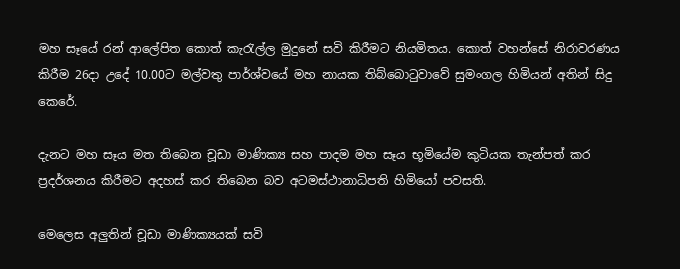මහ සෑයේ රන් ආලේපිත කොත් කැරැල්ල මුදුනේ සවි කිරීමට නියමිතය. කොත් වහන්සේ නිරාවරණය කිරීම 26දා උදේ 10.00ට මල්වතු පාර්ශ්වයේ මහ නායක තිබ්බොටුවාවේ සුමංගල හිමියන් අතින් සිදු කෙරේ.

දැනට මහ සෑය මත තිබෙන චූඩා මාණික්‍ය සහ පාදම මහ සෑය භූමියේම කුටියක තැන්පත් කර ප්‍රදර්ශනය කිරීමට අදහස් කර තිබෙන බව අටමස්ථානාධිපති හිමියෝ පවසති.

මෙලෙස අලුතින් චූඩා මාණික්‍යයක් සවි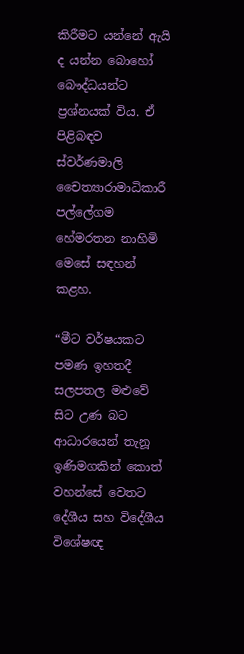කිරීමට යන්නේ ඇයි ද යන්න බොහෝ බෞද්ධයන්ට ප්‍රශ්නයක් විය. ඒ පිළිබඳව ස්වර්ණමාලි චෛත්‍යාරාමාධිකාරී පල්ලේගම හේමරතන නාහිමි මෙසේ සඳහන් කළහ.

“මීට වර්ෂයකට පමණ ඉහතදී සලපතල මළුවේ සිට උණ බට ආධාරයෙන් තැනූ ඉණිමගකින් කොත් වහන්සේ වෙතට දේශීය සහ විදේශීය විශේෂඥ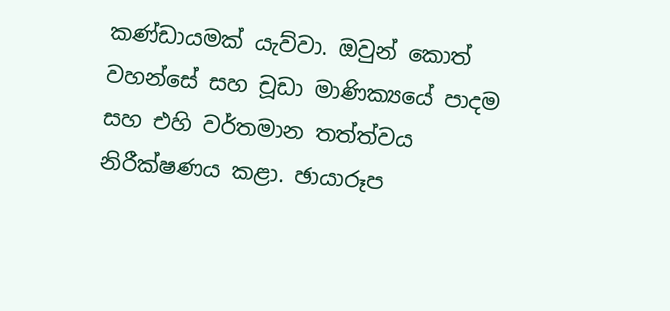කණ්ඩායමක් යැව්වා. ඔවුන් කොත් වහන්සේ සහ චූඩා මාණික්‍යයේ පාදම සහ එහි වර්තමාන තත්ත්වය නිරීක්ෂණය කළා. ඡායාරූප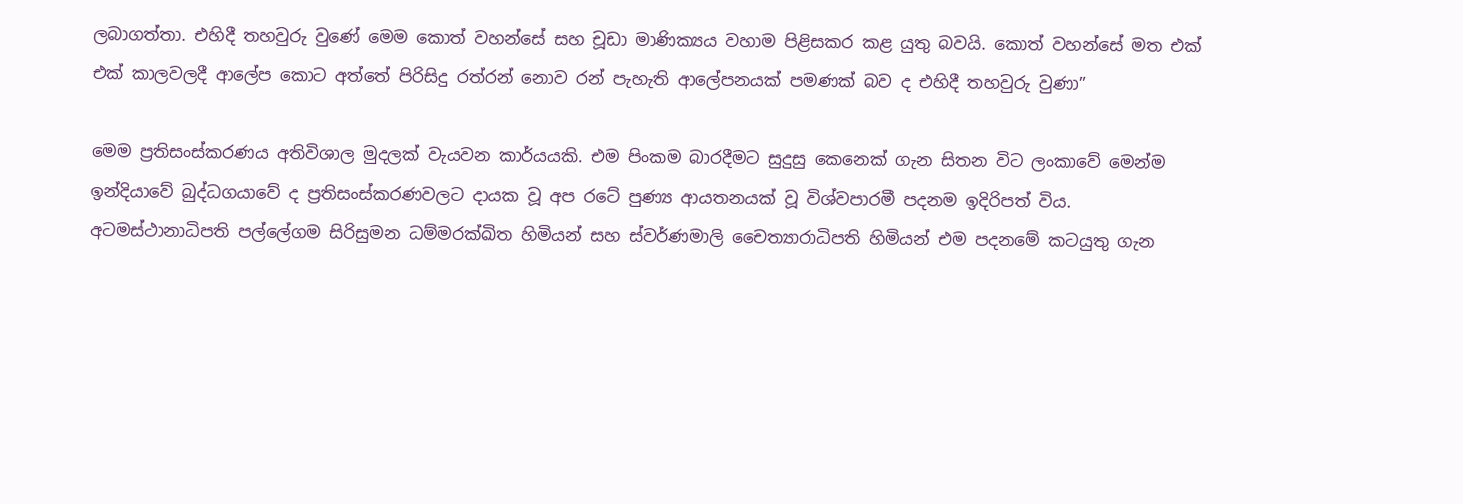ලබාගත්තා. එහිදී තහවුරු වුණේ මෙම කොත් වහන්සේ සහ චූඩා මාණික්‍යය වහාම පිළිසකර කළ යුතු බවයි. කොත් වහන්සේ මත එක් එක් කාලවලදී ආලේප කොට අත්තේ පිරිසිදු රත්රන් නොව රන් පැහැති ආලේපනයක් පමණක් බව ද එහිදී තහවුරු වුණා”

මෙම ප්‍රතිසංස්කරණය අතිවිශාල මුදලක් වැයවන කාර්යයකි. එම පිංකම බාරදීමට සුදුසු කෙනෙක් ගැන සිතන විට ලංකාවේ මෙන්ම ඉන්දියාවේ බුද්ධගයාවේ ද ප්‍රතිසංස්කරණවලට දායක වූ අප රටේ පුණ්‍ය ආයතනයක් වූ විශ්වපාරමී පදනම ඉදිරිපත් විය. අටමස්ථානාධිපති පල්ලේගම සිරිසුමන ධම්මරක්ඛිත හිමියන් සහ ස්වර්ණමාලි චෛත්‍යාරාධිපති හිමියන් එම පදනමේ කටයුතු ගැන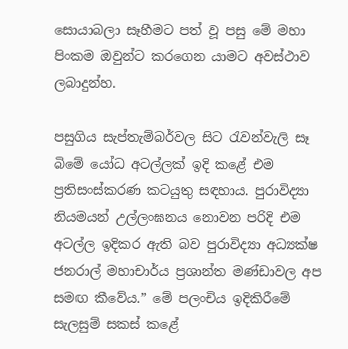සොයාබලා සෑහීමට පත් වූ පසු මේ මහා පිංකම ඔවුන්ට කරගෙන යාමට අවස්ථාව ලබාදුන්හ.

පසුගිය සැප්තැම්බර්වල සිට රැවන්වැලි සෑ බිමේ යෝධ අටල්ලක් ඉදි කළේ එම ප්‍රතිසංස්කරණ කටයුතු සඳහාය. පුරාවිද්‍යා නියමයන් උල්ලංඝනය නොවන පරිදි එම අටල්ල ඉදිකර ඇති බව පුරාවිද්‍යා අධ්‍යක්ෂ ජනරාල් මහාචාර්ය ප්‍රශාන්ත මණ්ඩාවල අප සමඟ කීවේය.” මේ පලංචිය ඉදිකිරීමේ සැලසුම් සකස් කළේ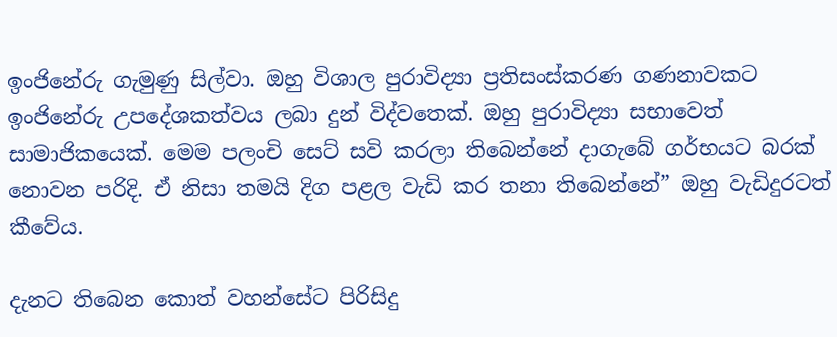ඉංජිනේරු ගැමුණු සිල්වා. ඔහු විශාල පුරාවිද්‍යා ප්‍රතිසංස්කරණ ගණනාවකට ඉංජිනේරු උපදේශකත්වය ලබා දුන් විද්වතෙක්. ඔහු පුරාවිද්‍යා සභාවෙත් සාමාජිකයෙක්. මෙම පලංචි සෙට් සවි කරලා තිබෙන්නේ දාගැබේ ගර්භයට බරක් නොවන පරිදි. ඒ නිසා තමයි දිග පළල වැඩි කර තනා තිබෙන්නේ” ඔහු වැඩිදුරටත් කීවේය.

දැනට තිබෙන කොත් වහන්සේට පිරිසිදු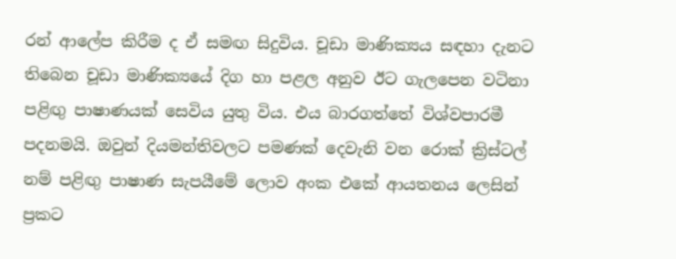රන් ආලේප කිරීම ද ඒ සමඟ සිදුවිය. චූඩා මාණික්‍යය සඳහා දැනට තිබෙන චූඩා මාණික්‍යයේ දිග හා පළල අනුව ඊට ගැලපෙන වටිනා පළිඟු පාෂාණයක් සෙවිය යුතු විය. එය බාරගත්තේ විශ්වපාරමී පදනමයි. ඔවුන් දියමන්තිවලට පමණක් දෙවැනි වන රොක් ක්‍රිස්ටල් නම් පළිඟු පාෂාණ සැපයීමේ ලොව අංක එකේ ආයතනය ලෙසින් ප්‍රකට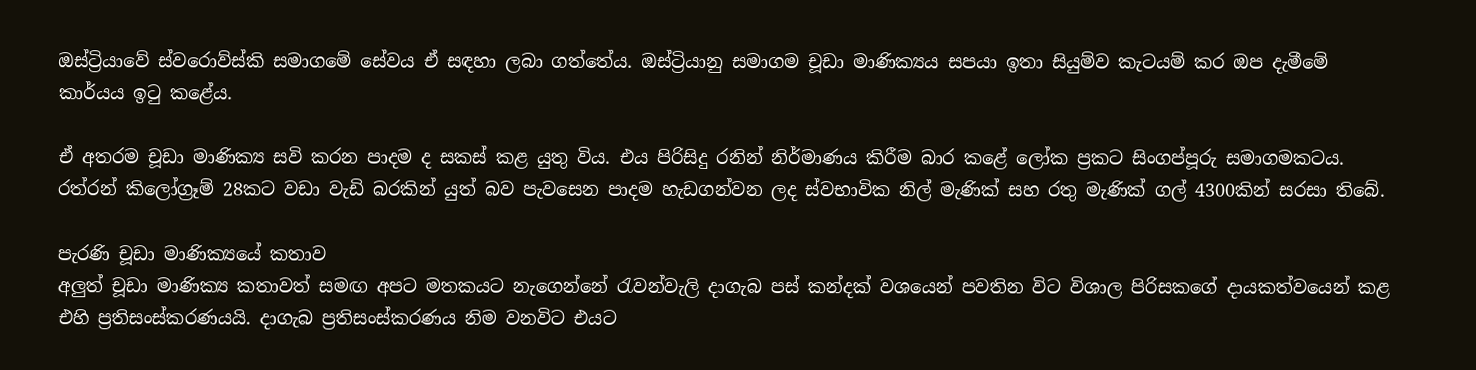ඔස්ට්‍රියාවේ ස්වරොව්ස්කි සමාගමේ සේවය ඒ සඳහා ලබා ගත්තේය. ඔස්ට්‍රියානු සමාගම චූඩා මාණික්‍යය සපයා ඉතා සියුම්ව කැටයම් කර ඔප දැමීමේ කාර්යය ඉටු කළේය.

ඒ අතරම චූඩා මාණික්‍ය සවි කරන පාදම ද සකස් කළ යුතු විය. එය පිරිසිදු රනින් නිර්මාණය කිරීම බාර කළේ ලෝක ප්‍රකට සිංගප්පූරු සමාගමකටය. රත්රන් කිලෝග්‍රෑම් 28කට වඩා වැඩි බරකින් යුත් බව පැවසෙන පාදම හැඩගන්වන ලද ස්වභාවික නිල් මැණික් සහ රතු මැණික් ගල් 4300කින් සරසා තිබේ.

පැරණි චූඩා මාණික්‍යයේ කතාව
අලුත් චූඩා මාණික්‍ය කතාවත් සමඟ අපට මතකයට නැගෙන්නේ රැවන්වැලි දාගැබ පස් කන්දක් වශයෙන් පවතින විට විශාල පිරිසකගේ දායකත්වයෙන් කළ එහි ප්‍රතිසංස්කරණයයි. දාගැබ ප්‍රතිසංස්කරණය නිම වනවිට එයට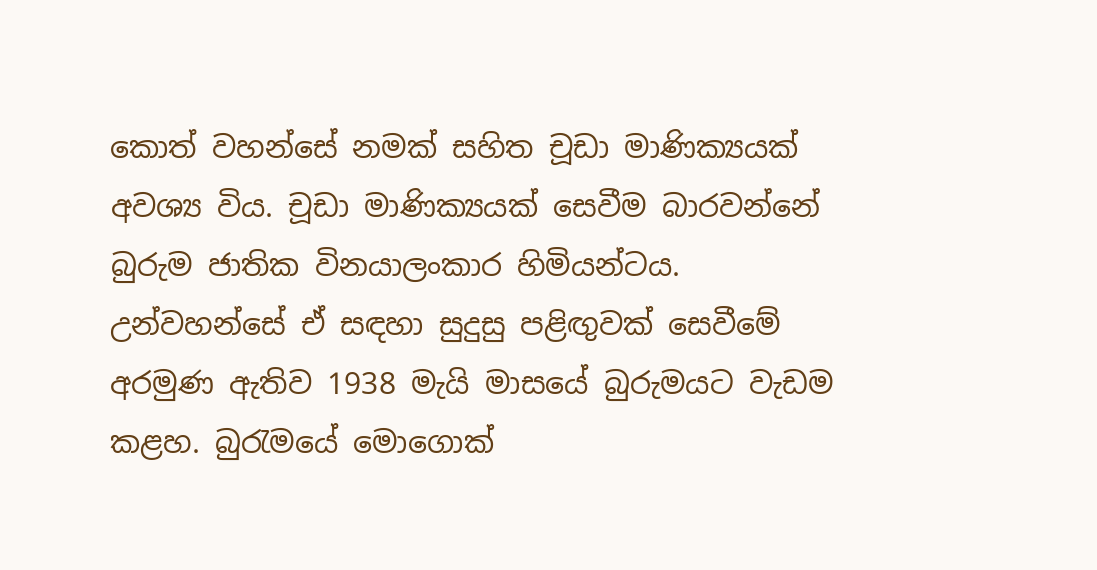කොත් වහන්සේ නමක් සහිත චූඩා මාණික්‍යයක් අවශ්‍ය විය. චූඩා මාණික්‍යයක් සෙවීම බාරවන්නේ බුරුම ජාතික විනයාලංකාර හිමියන්ටය. උන්වහන්සේ ඒ සඳහා සුදුසු පළිඟුවක් සෙවීමේ අරමුණ ඇතිව 1938 මැයි මාසයේ බුරුමයට වැඩම කළහ. බුරැමයේ මොගොක්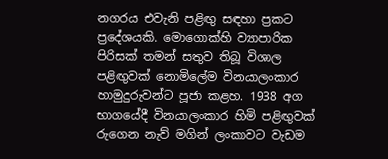නගරය එවැනි පළිඟු සඳහා ප්‍රකට ප්‍රදේශයකි. මොගොක්හි ව්‍යාපාරික පිරිසක් තමන් සතුව තිබූ විශාල පළිඟුවක් නොමිලේම විනයාලංකාර හාමුදුරුවන්ට පූජා කළහ. 1938 අග භාගයේදී විනයාලංකාර හිමි පළිඟුවක් රුගෙන නැව් මගින් ලංකාවට වැඩම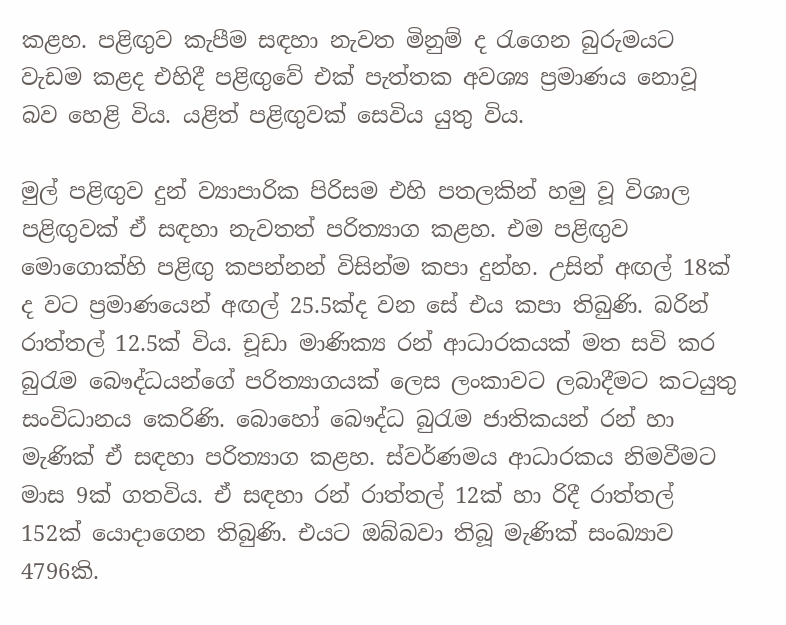කළහ. පළිඟුව කැපීම සඳහා නැවත මිනුම් ද රැගෙන බුරුමයට වැඩම කළද එහිදී පළිඟුවේ එක් පැත්තක අවශ්‍ය ප්‍රමාණය නොවූ බව හෙළි විය. යළිත් පළිඟුවක් සෙවිය යුතු විය.

මුල් පළිඟුව දුන් ව්‍යාපාරික පිරිසම එහි පතලකින් හමු වූ විශාල පළිඟුවක් ඒ සඳහා නැවතත් පරිත්‍යාග කළහ. එම පළිඟුව මොගොක්හි පළිඟු කපන්නන් විසින්ම කපා දුන්හ. උසින් අඟල් 18ක් ද වට ප්‍රමාණයෙන් අඟල් 25.5ක්ද වන සේ එය කපා තිබුණි. බරින් රාත්තල් 12.5ක් විය. චූඩා මාණික්‍ය රන් ආධාරකයක් මත සවි කර බුරැම බෞද්ධයන්ගේ පරිත්‍යාගයක් ලෙස ලංකාවට ලබාදීමට කටයුතු සංවිධානය කෙරිණි. බොහෝ බෞද්ධ බුරැම ජාතිකයන් රන් හා මැණික් ඒ සඳහා පරිත්‍යාග කළහ. ස්වර්ණමය ආධාරකය නිමවීමට මාස 9ක් ගතවිය. ඒ සඳහා රන් රාත්තල් 12ක් හා රිදී රාත්තල් 152ක් යොදාගෙන තිබුණි. එයට ඔබ්බවා තිබූ මැණික් සංඛ්‍යාව 4796කි.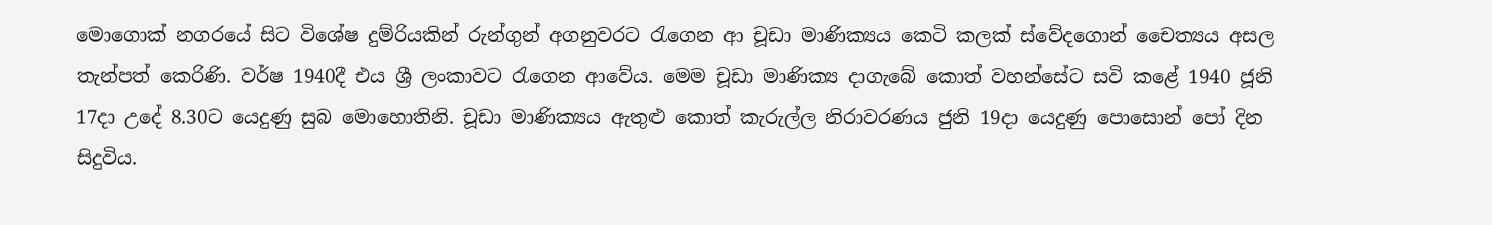මොගොක් නගරයේ සිට විශේෂ දුම්රියකින් රුන්ගුන් අගනුවර‍ට රැගෙන ආ චූඩා මාණික්‍යය කෙටි කලක් ස්වේදගොන් චෛත්‍යය අසල තැන්පත් කෙරිණි. වර්ෂ 1940දී එය ශ්‍රී ලංකාවට රැගෙන ආවේය. මෙම චූඩා මාණික්‍ය දාගැබේ කොත් වහන්සේට සවි කළේ 1940 ජූනි 17දා උදේ 8.30ට යෙදුණු සුබ මොහොතිනි. චූඩා මාණික්‍යය ඇතුළු කොත් කැරුල්ල නිරාවරණය ජුනි 19දා යෙදුණු පොසොන් පෝ දින සිදුවිය.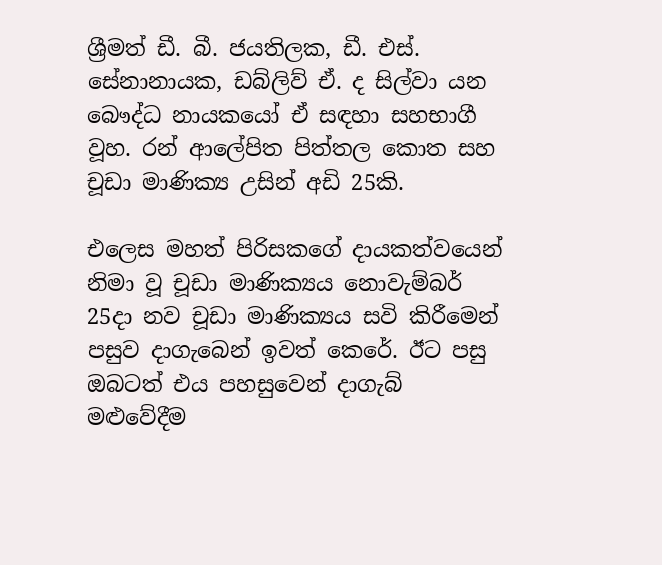ශ්‍රීමත් ඩී. බී. ජයතිලක, ඩී. එස්. සේනානායක, ඩබ්ලිව් ඒ. ද සිල්වා යන බෞද්ධ නායකයෝ ඒ සඳහා සහභාගී වූහ. රන් ආලේපිත පිත්තල කොත සහ චූඩා මාණික්‍ය උසින් අඩි 25කි.

එලෙස මහත් පිරිසකගේ දායකත්වයෙන් නිමා වූ චූඩා මාණික්‍යය නොවැම්බර් 25දා නව චූඩා මාණික්‍යය සවි කිරීමෙන් පසුව දාගැබෙන් ඉවත් කෙරේ. ඊට පසු ඔබටත් එය පහසුවෙන් දාගැබ් මළුවේදීම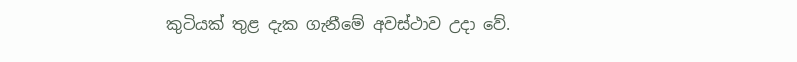කුටියක් තුළ දැක ගැනීමේ අවස්ථාව උදා වේ.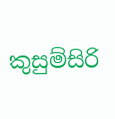කුසුම්සිරි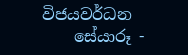විජයවර්ධන
    සේයාරූ -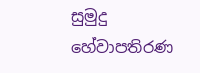සුමුදු හේවාපතිරණ